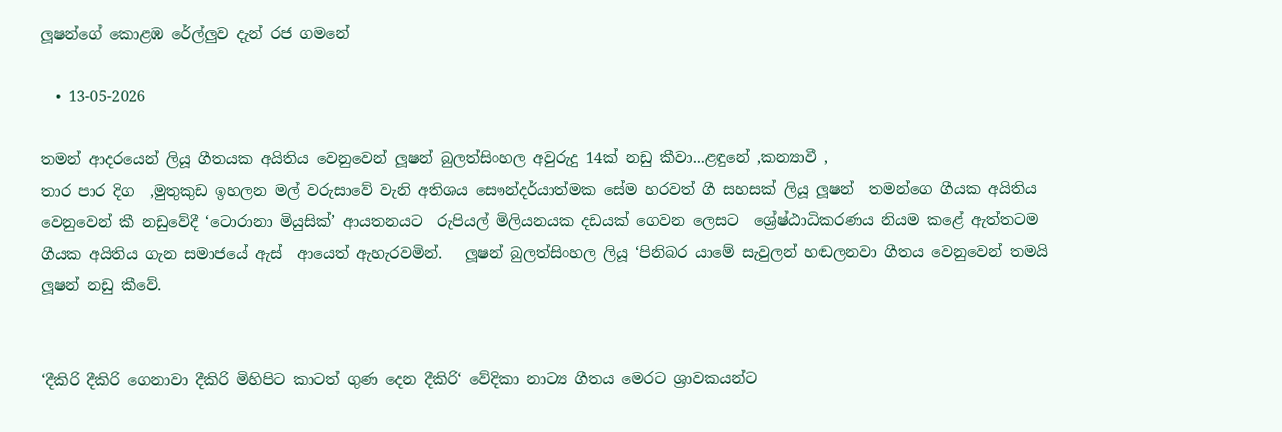ලූෂන්ගේ කොළඹ රේල්ලුව දැන් රජ ගමනේ

  • 13-05-2026

තමන් ආදරයෙන් ලියූ ගීතයක අයිතිය වෙනුවෙන් ලූෂන් බුලත්සිංහල අවුරුදු 14ක් නඩු කීවා...ළඳුනේ ,කන්‍යාවී ,
තාර පාර දිග  ,මුතුකුඩ ඉහලන මල් වරුසාවේ වැනි අතිශය සෞන්දර්යාත්මක සේම හරවත් ගී සහසක් ලියූ ලූෂන්  තමන්ගෙ ගීයක අයිතිය වෙනුවෙන් කී නඩුවේදී ‘ටොරානා මියුසික්’ ආයතනයට  රුපියල් මිලියනයක දඩයක් ගෙවන ලෙසට  ශ්‍රේෂ්ඨාධිකරණය නියම කළේ ඇත්තටම ගීයක අයිතිය ගැන සමාජයේ ඇස්  ආයෙත් ඇහැරවමින්.   ලූෂන් බුලත්සිංහල ලියූ ‘පිනිබර යාමේ සැවුලන් හඬලනවා ගීතය වෙනුවෙන් තමයි ලූෂන් නඩු කීවේ.


‘දීකිරි දීකිරි ගෙනාවා දීකිරි මිහිපිට කාටත් ගුණ දෙන දීකිරි‘ වේදිකා නාට්‍ය ගීතය මෙරට ශ්‍රාවකයන්ට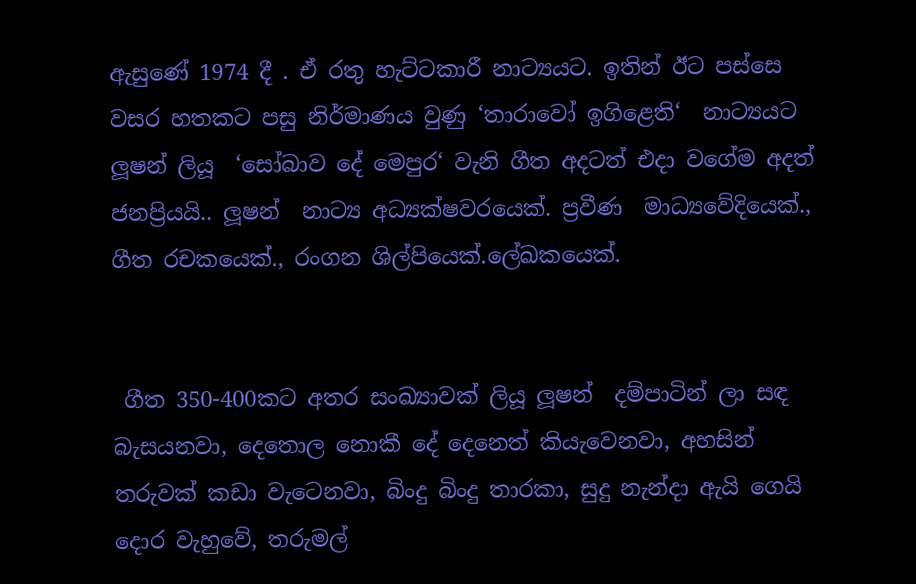ඇසුණේ 1974 දී . ඒ රතු හැට්ටකාරී නාට්‍යයට. ඉතින් ඊට පස්සෙ  වසර හතකට පසු නිර්මාණය වුණු ‘තාරාවෝ ඉගිළෙති‘  නාට්‍යයට ලූෂන් ලියූ  ‘සෝබාව දේ මෙපුර‘ වැනි ගීත අදටත් එදා වගේම අදත් ජනප්‍රියයි.. ලූෂන්  නාට්‍ය අධ්‍යක්ෂවරයෙක්. ප්‍රවීණ  මාධ්‍යවේදියෙක්., ගීත රචකයෙක්., රංගන ශිල්පියෙක්.ලේඛකයෙක්.


 ගීත 350-400කට අතර සංඛ්‍යාවක් ලියූ ලූෂන්  දම්පාටින් ලා සඳ බැසයනවා, දෙතොල නොකී දේ දෙනෙත් කියැවෙනවා, අහසින් තරුවක් කඩා වැටෙනවා, බිංදු බිංදු තාරකා, සුදු නැන්දා ඇයි ගෙයි දොර වැහුවේ, තරුමල්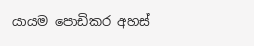යායම පොඩිකර අහස්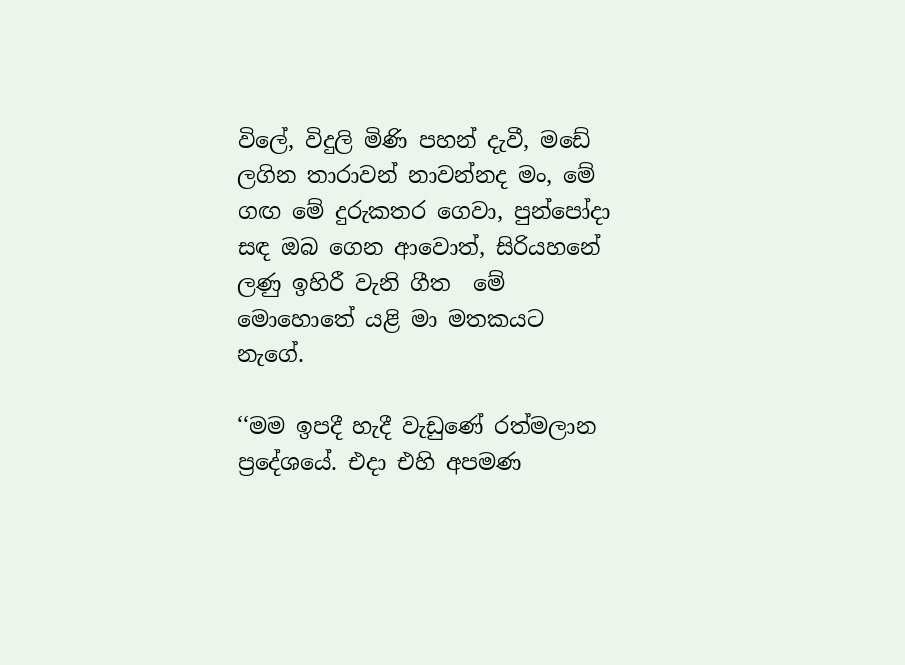විලේ, විදුලි මිණි පහන් දැවී, මඩේ ලගින තාරාවන් නාවන්නද මං, මේ ගඟ මේ දුරුකතර ගෙවා, පුන්පෝදා සඳ ඔබ ගෙන ආවොත්, සිරියහනේ ලණු ඉහිරී වැනි ගීත  මේ මොහොතේ යළි මා මතකයට නැගේ.

‘‘මම ඉපදී හැදී වැඩුණේ රත්මලාන ප්‍රදේශයේ. එදා එහි අපමණ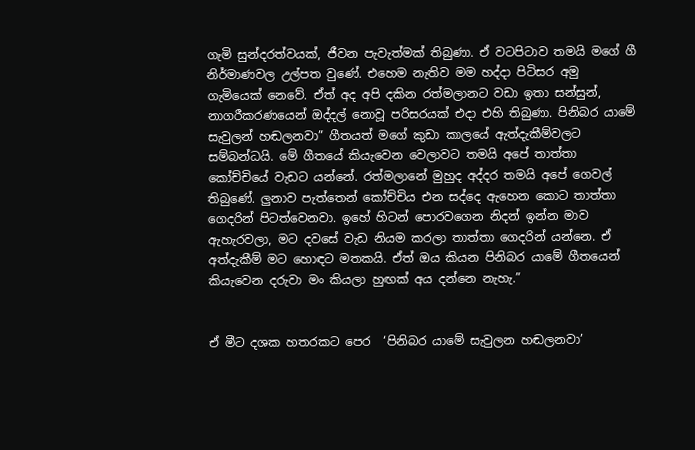ගැමි සුන්දරත්වයක්, ජීවන පැවැත්මක් තිබුණා. ඒ වටපිටාව තමයි මගේ ගී නිර්මාණවල උල්පත වුණේ. එහෙම නැතිව මම හද්දා පිටිසර අමු ගැමියෙක් නෙවේ. ඒත් අද අපි දකින රත්මලානට වඩා ඉතා සන්සුන්, නාගරීකරණයෙන් ඔද්දල් නොවූ පරිසරයක් එදා එහි තිබුණා. පිනිබර යාමේ සැවුලන් හඬලනවා” ගීතයත් මගේ කුඩා කාලයේ ඇත්දැකීම්වලට සම්බන්ධයි. මේ ගීතයේ කියැවෙන වෙලාවට තමයි අපේ තාත්තා කෝච්චියේ වැඩට යන්නේ. රත්මලානේ මුහුද අද්දර තමයි අපේ ගෙවල් තිබුණේ. ලුනාව පැත්තෙන් කෝච්චිය එන සද්දෙ ඇහෙන කොට තාත්තා ගෙදරින් පිටත්වෙනවා. ඉහේ හිටන් පොරවගෙන නිදන් ඉන්න මාව ඇහැරවලා, මට දවසේ වැඩ නියම කරලා තාත්තා ගෙදරින් යන්නෙ. ඒ අත්දැකීම් මට හොඳට මතකයි. ඒත් ඔය කියන පිනිබර යාමේ ගීතයෙන් කියැවෙන දරුවා මං කියලා හුඟක් අය දන්නෙ නැහැ.”


ඒ මීට දශක හතරකට පෙර  ‘පිනිබර යාමේ සැවුලන හඬලනවා’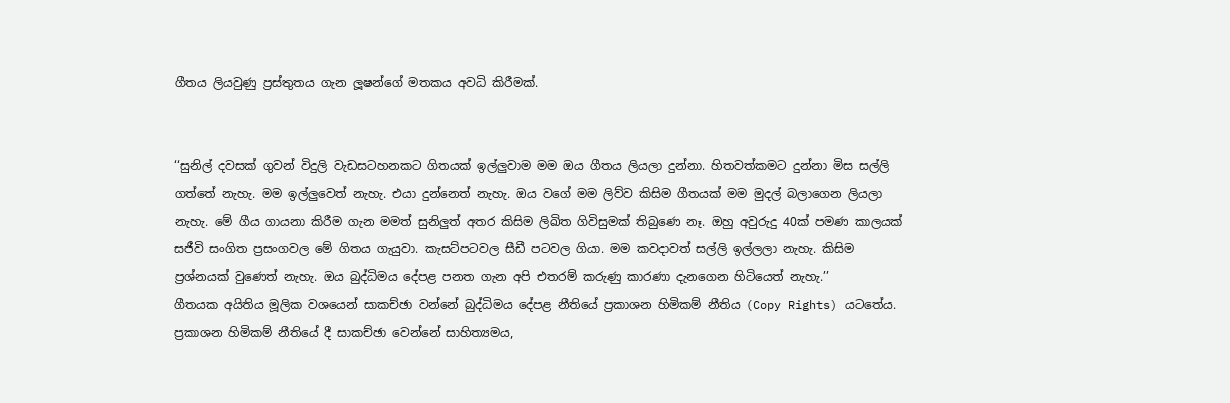ගීතය ලියවුණු ප්‍රස්තුතය ගැන ලූෂන්ගේ මතකය අවධි කිරීමක්.


‘‘සුනිල් දවසක් ගුවන් විදුලි වැඩසටහනකට ගිතයක් ඉල්ලුවාම මම ඔය ගීතය ලියලා දුන්නා. හිතවත්කමට දුන්නා මිස සල්ලි ගත්තේ නැහැ. මම ඉල්ලුවෙත් නැහැ. එයා දුන්නෙත් නැහැ. ඔය වගේ මම ලිව්ව කිසිම ගීතයක් මම මුදල් බලාගෙන ලියලා නැහැ. මේ ගීය ගායනා කිරීම ගැන මමත් සුනිලුත් අතර කිසිම ලිඛිත ගිවිසුමක් තිබුණෙ නෑ. ඔහු අවුරුදු 40ක් පමණ කාලයක් සජීවි සංගිත ප්‍රසංගවල මේ ගිතය ගැයුවා. කැසට්පටවල සීඩී පටවල ගියා. මම කවදාවත් සල්ලි ඉල්ලලා නැහැ. කිසිම ප්‍රශ්නයක් වුණෙත් නැහැ. ඔය බුද්ධිමය දේපළ පනත ගැන අපි එතරම් කරුණු කාරණා දැනගෙන හිටියෙත් නැහැ.’’
ගීතයක අයිතිය මූලික වශයෙන් සාකච්ඡා වන්නේ බුද්ධිමය දේපළ නීතියේ ප්‍රකාශන හිමිකම් නීතිය (Copy Rights) යටතේය. ප්‍රකාශන හිමිකම් නීතියේ දී සාකච්ඡා වෙන්නේ සාහිත්‍යමය,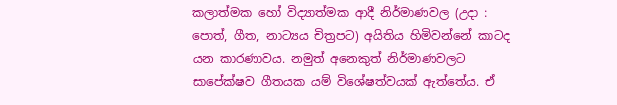කලාත්මක හෝ විද්‍යාත්මක ආදී නිර්මාණවල (උදා : පොත්, ගීත, නාට්‍යය චිත්‍රපට) අයිතිය හිමිවන්නේ කාටද යන කාරණාවය. නමුත් අනෙකුත් නිර්මාණවලට සාපේක්ෂව ගීතයක යම් විශේෂත්වයක් ඇත්තේය. ඒ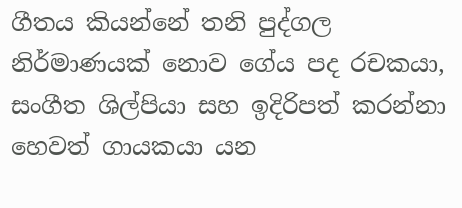ගීතය කියන්නේ තනි පුද්ගල නිර්මාණයක් නොව ගේය පද රචකයා, සංගීත ශිල්පියා සහ ඉදිරිපත් කරන්නා හෙවත් ගායකයා යන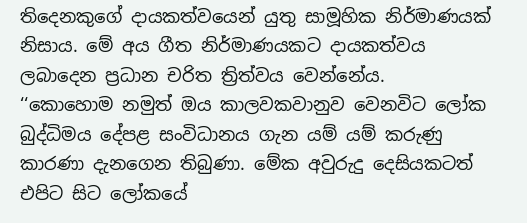තිදෙනකුගේ දායකත්වයෙන් යුතු සාමූහික නිර්මාණයක් නිසාය. මේ අය ගීත නිර්මාණයකට දායකත්වය ලබාදෙන ප්‍රධාන චරිත ත්‍රිත්වය වෙන්නේය.
‘‘කොහොම නමුත් ඔය කාලවකවානුව වෙනවිට ලෝක බුද්ධිමය දේපළ සංවිධානය ගැන යම් යම් කරුණු කාරණා දැනගෙන තිබුණා. මේක අවුරුදු දෙසියකටත් එපිට සිට ලෝකයේ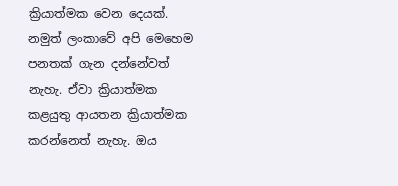ක්‍රියාත්මක වෙන දෙයක්. නමුත් ලංකාවේ අපි මෙහෙම පනතක් ගැන දන්නේවත් නැහැ. ඒවා ක්‍රියාත්මක කළයුතු ආයතන ක්‍රියාත්මක කරන්නෙත් නැහැ. ඔය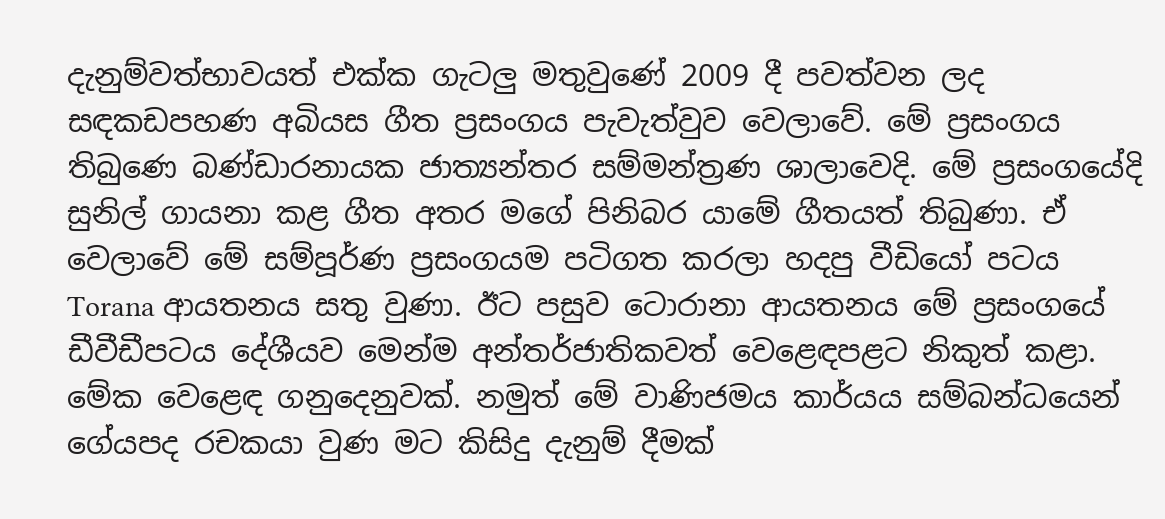දැනුම්වත්භාවයත් එක්ක ගැටලු මතුවුණේ 2009 දී පවත්වන ලද සඳකඩපහණ අබියස ගීත ප්‍රසංගය පැවැත්වුව වෙලාවේ. මේ ප්‍රසංගය තිබුණෙ බණ්ඩාරනායක ජාත්‍යන්තර සම්මන්ත්‍රණ ශාලාවෙදි. මේ ප්‍රසංගයේදි සුනිල් ගායනා කළ ගීත අතර මගේ පිනිබර යාමේ ගීතයත් තිබුණා. ඒ වෙලාවේ මේ සම්පූර්ණ ප්‍රසංගයම පටිගත කරලා හදපු වීඩියෝ පටය Torana ආයතනය සතු වුණා. ඊට පසුව ටොරානා ආයතනය මේ ප්‍රසංගයේ ඩීවීඩීපටය දේශීයව මෙන්ම අන්තර්ජාතිකවත් වෙළෙඳපළට නිකුත් කළා. මේක වෙළෙඳ ගනුදෙනුවක්. නමුත් මේ වාණිජමය කාර්යය සම්බන්ධයෙන් ගේයපද රචකයා වුණ මට කිසිදු දැනුම් දීමක්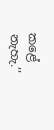කළේ නැහැ.’’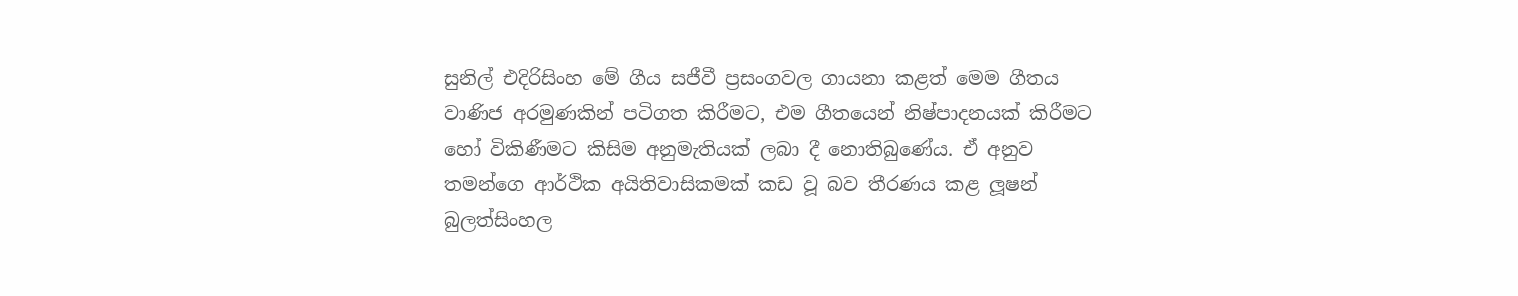සුනිල් එදිරිසිංහ මේ ගීය සජීවී ප්‍රසංගවල ගායනා කළත් මෙම ගීතය වාණිජ අරමුණකින් පටිගත කිරීමට, එම ගීතයෙන් නිෂ්පාදනයක් කිරීමට   හෝ විකිණීමට කිසිම අනුමැතියක් ලබා දී නොතිබුණේය. ඒ අනුව තමන්ගෙ ආර්ථික අයිතිවාසිකමක් කඩ වූ බව තීරණය කළ ලූෂන් බුලත්සිංහල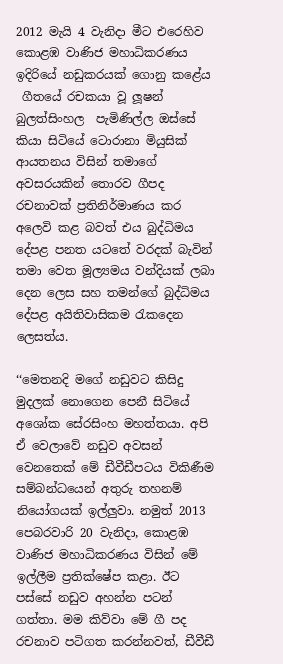2012 මැයි 4 වැනිදා මීට එරෙහිව කොළඹ වාණිජ මහාධිකරණය ඉදිරියේ නඩුකරයක් ගොනු කළේය
 ගීතයේ රචකයා වූ ලූෂන් බුලත්සිංහල  පැමිණිල්ල ඔස්සේ කියා සිටියේ ටොරානා මියුසික් ආයතනය විසින් තමාගේ අවසරයකින් තොරව ගීපද රචනාවක් ප්‍රතිනිර්මාණය කර අලෙවි කළ බවත් එය බුද්ධිමය දේපළ පනත යටතේ වරදක් බැවින් තමා වෙත මූල්‍යමය වන්දියක් ලබා දෙන ලෙස සහ තමන්ගේ බුද්ධිමය දේපළ අයිතිවාසිකම රැකදෙන ලෙසත්ය.

‘‘මෙතනදි මගේ නඩුවට කිසිදු මුදලක් නොගෙන පෙනී සිටියේ අශෝක සේරසිංහ මහත්තයා. අපි ඒ වෙලාවේ නඩුව අවසන් වෙනතෙක් මේ ඩීවීඩීපටය විකිණීම සම්බන්ධයෙන් අතුරු තහනම් නියෝගයක් ඉල්ලුවා. නමුත් 2013 පෙබරවාරි 20 වැනිදා, කොළඹ වාණිජ මහාධිකරණය විසින් මේ ඉල්ලීම ප්‍රතික්ෂේප කළා. ඊට පස්සේ නඩුව අහන්න පටන් ගත්තා. මම කිව්වා මේ ගී පද රචනාව පටිගත කරන්නවත්, ඩීවීඩී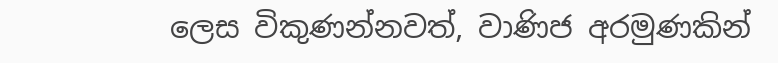ලෙස විකුණන්නවත්, වාණිජ අරමුණකින්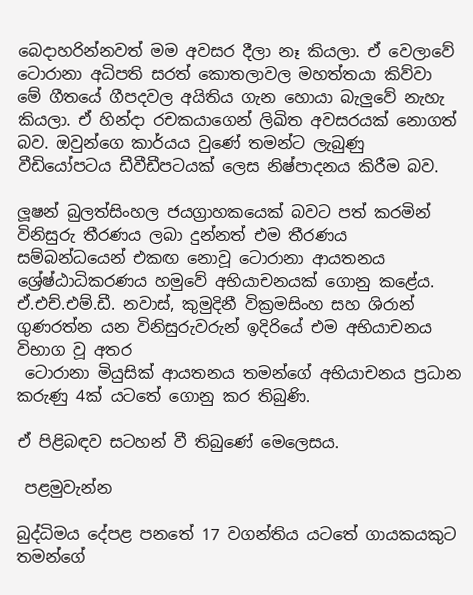බෙදාහරින්නවත් මම අවසර දීලා නෑ කියලා. ඒ වෙලාවේ ටොරානා අධිපති සරත් කොතලාවල මහත්තයා කිව්වා මේ ගීතයේ ගීපදවල අයිතිය ගැන හොයා බැලුවේ නැහැ කියලා. ඒ හින්දා රචකයාගෙන් ලිඛිත අවසරයක් නොගත් බව. ඔවුන්ගෙ කාර්යය වුණේ තමන්ට ලැබුණු වීඩියෝපටය ඩීවීඩීපටයක් ලෙස නිෂ්පාදනය කිරීම බව.

ලූෂන් බුලත්සිංහල ජයග්‍රාහකයෙක් බවට පත් කරමින්
විනිසුරු තීරණය ලබා දුන්නත් එම තීරණය සම්බන්ධයෙන් එකඟ නොවූ ටොරානා ආයතනය ශ්‍රේෂ්ඨාධිකරණය හමුවේ අභියාචනයක් ගොනු කළේය. ඒ.එච්.එම්.ඩී. නවාස්, කුමුදිනී වික්‍රමසිංහ සහ ශිරාන් ගුණරත්න යන විනිසුරුවරුන් ඉදිරියේ එම අභියාචනය විභාග වූ අතර
 ටොරානා මියුසික් ආයතනය තමන්ගේ අභියාචනය ප්‍රධාන කරුණු 4ක් යටතේ ගොනු කර තිබුණි.

ඒ පිළිබඳව සටහන් වී තිබුණේ මෙලෙසය.

 පළමුවැන්න

බුද්ධිමය දේපළ පනතේ 17 වගන්තිය යටතේ ගායකයකුට තමන්ගේ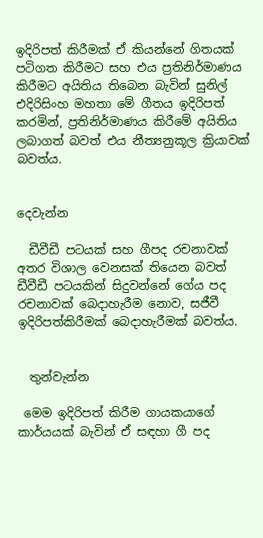ඉදිරිපත් කිරීමක් ඒ කියන්නේ ගිතයක් පටිගත කිරීමට සහ එය ප්‍රතිනිර්මාණය කිරීමට අයිතිය තිබෙන බැවින් සුනිල් එදිරිසිංහ මහතා මේ ගීතය ඉදිරිපත් කරමින්, ප්‍රතිනිර්මාණය කිරීමේ අයිතිය ලබාගත් බවත් එය නීත්‍යනුකූල ක්‍රියාවක් බවත්ය.


දෙවැන්න

  ඩීවීඩී පටයක් සහ ගීපද රචනාවක් අතර විශාල වෙනසක් තියෙන බවත් ඩීවීඩී පටයකින් සිදුවන්නේ ගේය පද රචනාවක් බෙදාහැරීම නොව, සජීවී ඉදිරිපත්කිරීමක් බෙදාහැරීමක් බවත්ය.


  තුන්වැන්න

 මෙම ඉදිරිපත් කිරීම ගායකයාගේ කාර්යයක් බැවින් ඒ සඳහා ගී පද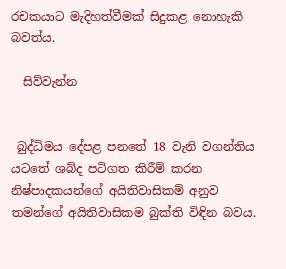රචකයාට මැදිහත්වීමක් සිදුකළ නොහැකි බවත්ය.

  සිව්වැන්න


 බුද්ධිමය දේපළ පනතේ 18 වැනි වගන්තිය යටතේ ශබ්ද පටිගත කිරීම් කරන නිෂ්පාදකයන්ගේ අයිතිවාසිකම් අනුව තමන්ගේ අයිතිවාසිකම බුක්ති විඳින බවය.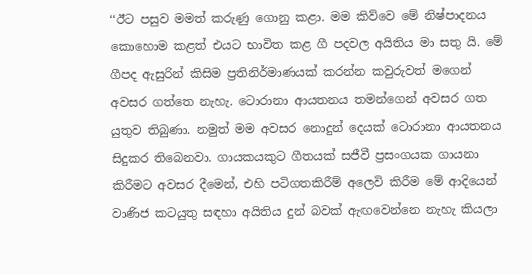‘‘ඊට පසුව මමත් කරුණු ගොනු කළා. මම කිව්වෙ මේ නිෂ්පාදනය කොහොම කළත් එයට භාවිත කළ ගී පදවල අයිතිය මා සතු යි. මේ ගීපද ඇසුරින් කිසිම ප්‍රතිනිර්මාණයක් කරන්න කවුරුවත් මගෙන් අවසර ගත්තෙ නැහැ. ටොරානා ආයතනය තමන්ගෙන් අවසර ගත යුතුව තිබුණා. නමුත් මම අවසර නොදුන් දෙයක් ටොරානා ආයතනය සිදුකර තිබෙනවා. ගායකයකුට ගීතයක් සජීවී ප්‍රසංගයක ගායනා කිරීමට අවසර දීමෙන්, එහි පටිගතකිරීම් අලෙවි කිරීම මේ ආදියෙන් වාණිජ කටයුතු සඳහා අයිතිය දුන් බවක් ඇඟවෙන්නෙ නැහැ කියලා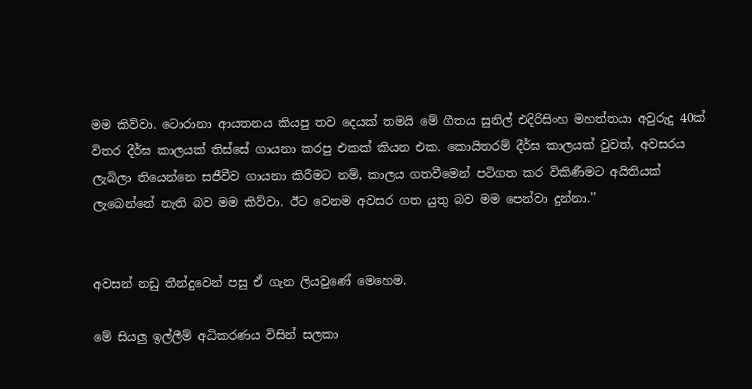මම කිව්වා. ටොරානා ආයතනය කියපු තව දෙයක් තමයි මේ ගීතය සුනිල් එදිරිසිංහ මහත්තයා අවුරුදු 40ක් විතර දීර්ඝ කාලයක් තිස්සේ ගායනා කරපු එකක් කියන එක. කොයිතරම් දීර්ඝ කාලයක් වුවත්, අවසරය ලැබිලා තියෙන්නෙ සජීවීව ගායනා කිරීමට නම්, කාලය ගතවීමෙන් පටිගත කර විකිණීමට අයිතියක් ලැබෙන්නේ නැති බව මම කිව්වා. ඊට වෙනම අවසර ගත යුතු බව මම පෙන්වා දුන්නා.’’


අවසන් නඩු තීන්දුවෙන් පසු ඒ ගැන ලියවුණේ මෙහෙම.

මේ සියලු ඉල්ලීම් අධිකරණය විසින් සලකා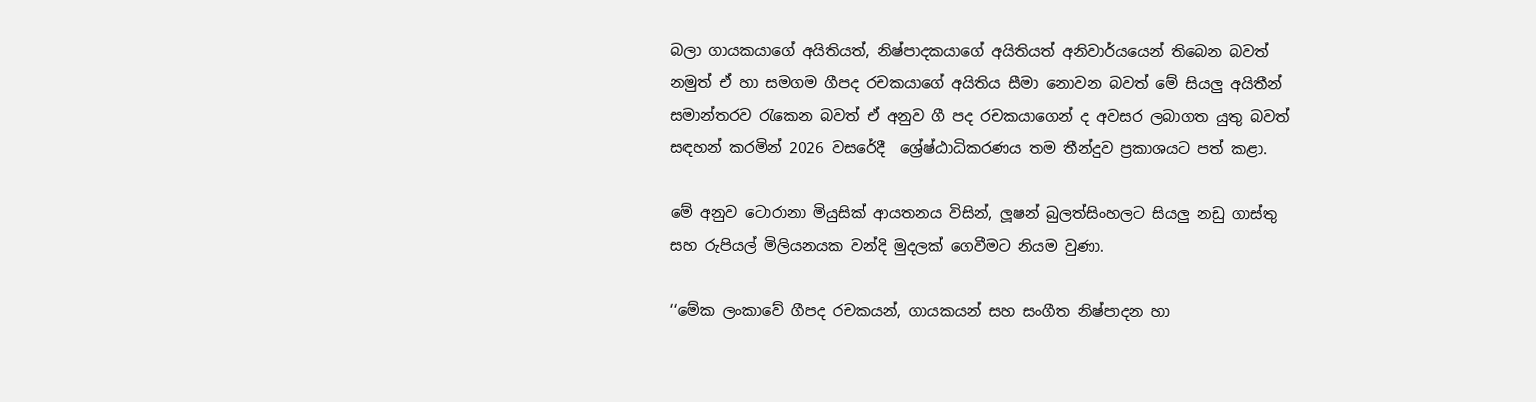බලා ගායකයාගේ අයිතියත්, නිෂ්පාදකයාගේ අයිතියත් අනිවාර්යයෙන් තිබෙන බවත් නමුත් ඒ හා සමගම ගීපද රචකයාගේ අයිතිය සීමා නොවන බවත් මේ සියලු අයිතීන් සමාන්තරව රැකෙන බවත් ඒ අනුව ගී පද රචකයාගෙන් ද අවසර ලබාගත යුතු බවත් සඳහන් කරමින් 2026 වසරේදී  ශ්‍රේෂ්ඨාධිකරණය තම තීන්දුව ප්‍රකාශයට පත් කළා.

මේ අනුව ටොරානා මියුසික් ආයතනය විසින්, ලූෂන් බුලත්සිංහලට සියලු නඩු ගාස්තු සහ රුපියල් මිලියනයක වන්දි මුදලක් ගෙවීමට නියම වුණා.

‘‘මේක ලංකාවේ ගීපද රචකයන්, ගායකයන් සහ සංගීත නිෂ්පාදන හා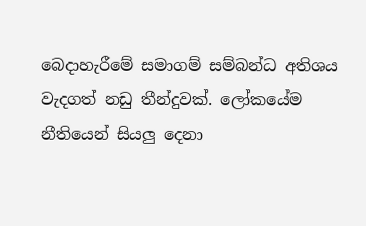බෙදාහැරීමේ සමාගම් සම්බන්ධ අතිශය වැදගත් නඩු තීන්දුවක්. ලෝකයේම නීතියෙන් සියලු දෙනා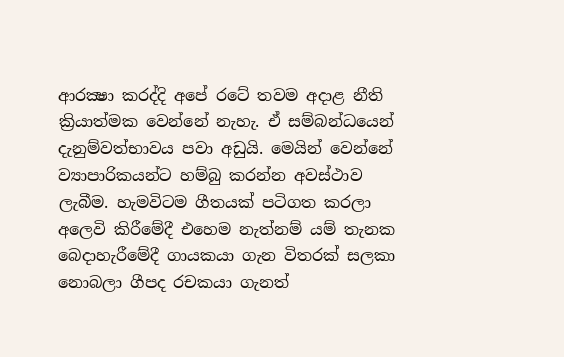ආරක්‍ෂා කරද්දි අපේ රටේ තවම අදාළ නීති ක්‍රියාත්මක වෙන්නේ නැහැ. ඒ සම්බන්ධයෙන් දැනුම්වත්භාවය පවා අඩුයි. මෙයින් වෙන්නේ ව්‍යාපාරිකයන්ට හම්බු කරන්න අවස්ථාව ලැබීම. හැමවිටම ගීතයක් පටිගත කරලා අලෙවි කිරීමේදී එහෙම නැත්නම් යම් තැනක බෙදාහැරීමේදී ගායකයා ගැන විතරක් සලකා නොබලා ගීපද රචකයා ගැනත්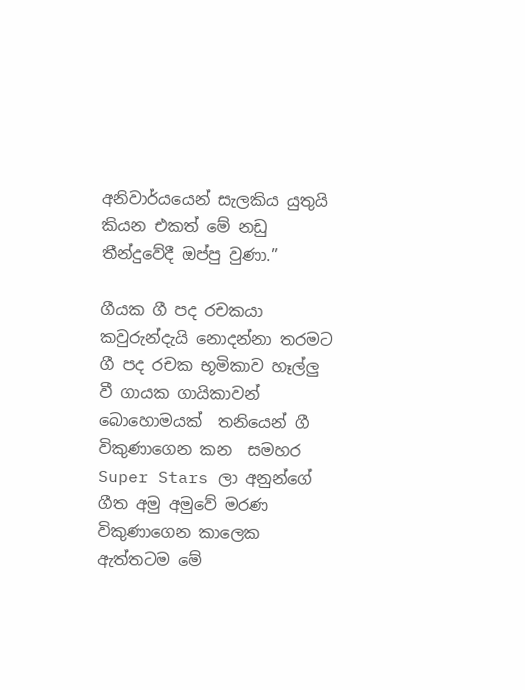අනිවාර්යයෙන් සැලකිය යුතුයි කියන එකත් මේ නඩු තීන්දුවේදී ඔප්පු වුණා.’’

ගීයක ගී පද රචකයා කවුරුන්දැයි නොදන්නා තරමට ගී පද රචක භූමිකාව හෑල්ලු වී ගායක ගායිකාවන් බොහොමයක්  තනියෙන් ගී විකුණාගෙන කන  සමහර Super Stars ලා අනුන්ගේ ගීත අමු අමුවේ මරණ විකුණාගෙන කාලෙක ඇත්තටම මේ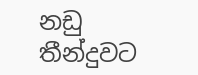නඩු තීන්දුවට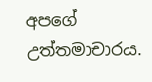අපගේ උත්තමාචාරය.